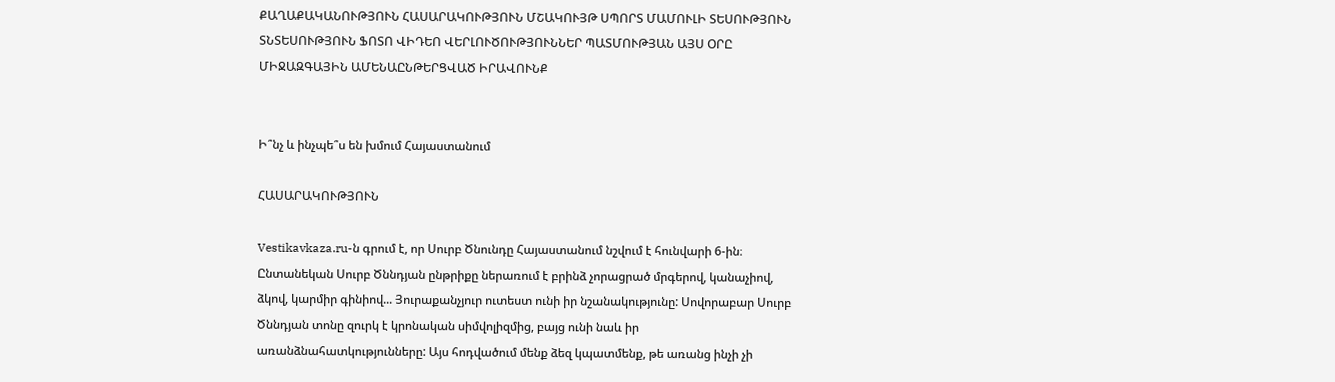ՔԱՂԱՔԱԿԱՆՈՒԹՅՈՒՆ ՀԱՍԱՐԱԿՈՒԹՅՈՒՆ ՄՇԱԿՈՒՅԹ ՍՊՈՐՏ ՄԱՄՈՒԼԻ ՏԵՍՈՒԹՅՈՒՆ ՏՆՏԵՍՈՒԹՅՈՒՆ ՖՈՏՈ ՎԻԴԵՈ ՎԵՐԼՈՒԾՈՒԹՅՈՒՆՆԵՐ ՊԱՏՄՈՒԹՅԱՆ ԱՅՍ ՕՐԸ ՄԻՋԱԶԳԱՅԻՆ ԱՄԵՆԱԸՆԹԵՐՑՎԱԾ ԻՐԱՎՈՒՆՔ


Ի՞նչ և ինչպե՞ս են խմում Հայաստանում

ՀԱՍԱՐԱԿՈՒԹՅՈՒՆ

Vestikavkaza.ru-ն գրում է, որ Սուրբ Ծնունդը Հայաստանում նշվում է հունվարի 6-ին։ Ընտանեկան Սուրբ Ծննդյան ընթրիքը ներառում է բրինձ չորացրած մրգերով, կանաչիով, ձկով, կարմիր գինիով... Յուրաքանչյուր ուտեստ ունի իր նշանակությունը: Սովորաբար Սուրբ Ծննդյան տոնը զուրկ է կրոնական սիմվոլիզմից, բայց ունի նաև իր առանձնահատկությունները: Այս հոդվածում մենք ձեզ կպատմենք, թե առանց ինչի չի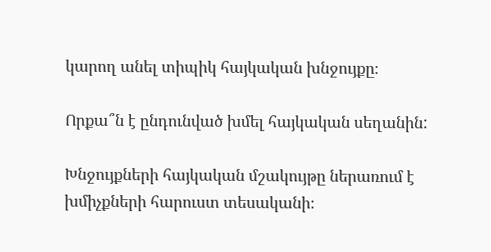կարող անել տիպիկ հայկական խնջույքը։

Որքա՞ն է ընդունված խմել հայկական սեղանին:

Խնջույքների հայկական մշակույթը ներառում է խմիչքների հարուստ տեսականի։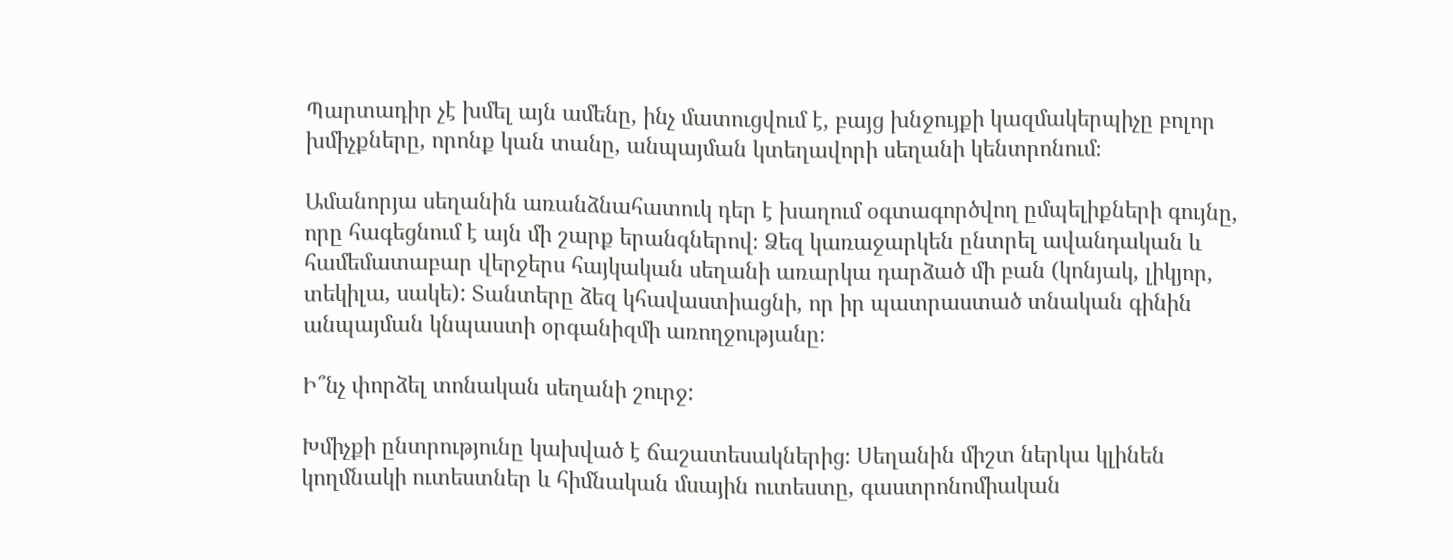Պարտադիր չէ խմել այն ամենը, ինչ մատուցվում է, բայց խնջույքի կազմակերպիչը բոլոր խմիչքները, որոնք կան տանը, անպայման կտեղավորի սեղանի կենտրոնում։

Ամանորյա սեղանին առանձնահատուկ դեր է խաղում օգտագործվող ըմպելիքների գույնը, որը հագեցնում է այն մի շարք երանգներով։ Ձեզ կառաջարկեն ընտրել ավանդական և համեմատաբար վերջերս հայկական սեղանի առարկա դարձած մի բան (կոնյակ, լիկյոր, տեկիլա, սակե): Տանտերը ձեզ կհավաստիացնի, որ իր պատրաստած տնական գինին անպայման կնպաստի օրգանիզմի առողջությանը։

Ի՞նչ փորձել տոնական սեղանի շուրջ:

Խմիչքի ընտրությունը կախված է ճաշատեսակներից։ Սեղանին միշտ ներկա կլինեն կողմնակի ուտեստներ և հիմնական մսային ուտեստը, գաստրոնոմիական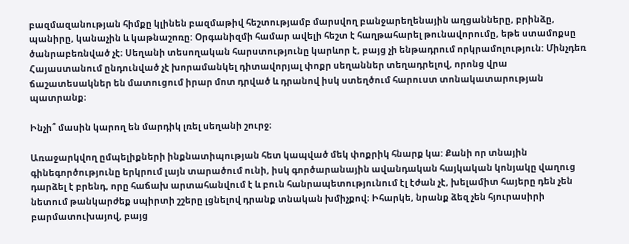բազմազանության հիմքը կլինեն բազմաթիվ հեշտությամբ մարսվող բանջարեղենային աղցանները, բրինձը, պանիրը, կանաչին և կաթնաշոռը: Օրգանիզմի համար ավելի հեշտ է հաղթահարել թունավորումը, եթե ստամոքսը ծանրաբեռնված չէ։ Սեղանի տեսողական հարստությունը կարևոր է, բայց չի ենթադրում որկրամոլություն: Մինչդեռ Հայաստանում ընդունված չէ խորամանկել դիտավորյալ փոքր սեղաններ տեղադրելով, որոնց վրա ճաշատեսակներ են մատուցում իրար մոտ դրված և դրանով իսկ ստեղծում հարուստ տոնակատարության պատրանք։

Ինչի՞ մասին կարող են մարդիկ լռել սեղանի շուրջ։

Առաջարկվող ըմպելիքների ինքնատիպության հետ կապված մեկ փոքրիկ հնարք կա: Քանի որ տնային գինեգործությունը երկրում լայն տարածում ունի, իսկ գործարանային ավանդական հայկական կոնյակը վաղուց դարձել է բրենդ, որը հաճախ արտահանվում է և բուն հանրապետությունում էլ էժան չէ, խելամիտ հայերը դեն չեն նետում թանկարժեք սպիրտի շշերը լցնելով դրանք տնական խմիչքով։ Իհարկե, նրանք ձեզ չեն հյուրասիրի բարմատուխայով, բայց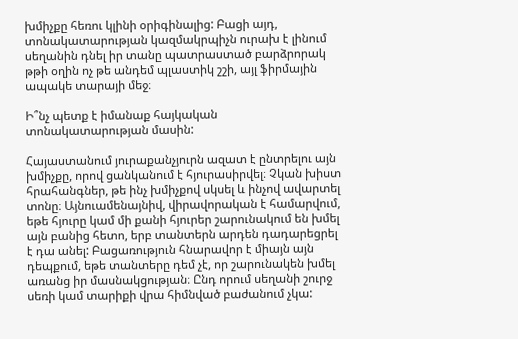խմիչքը հեռու կլինի օրիգինալից: Բացի այդ, տոնակատարության կազմակրպիչն ուրախ է լինում սեղանին դնել իր տանը պատրաստած բարձրորակ թթի օղին ոչ թե անդեմ պլաստիկ շշի, այլ ֆիրմային ապակե տարայի մեջ։

Ի՞նչ պետք է իմանաք հայկական տոնակատարության մասին:

Հայաստանում յուրաքանչյուրն ազատ է ընտրելու այն խմիչքը, որով ցանկանում է հյուրասիրվել։ Չկան խիստ հրահանգներ, թե ինչ խմիչքով սկսել և ինչով ավարտել տոնը։ Այնուամենայնիվ, վիրավորական է համարվում, եթե հյուրը կամ մի քանի հյուրեր շարունակում են խմել այն բանից հետո, երբ տանտերն արդեն դադարեցրել է դա անել: Բացառություն հնարավոր է միայն այն դեպքում, եթե տանտերը դեմ չէ, որ շարունակեն խմել առանց իր մասնակցության։ Ընդ որում սեղանի շուրջ սեռի կամ տարիքի վրա հիմնված բաժանում չկա: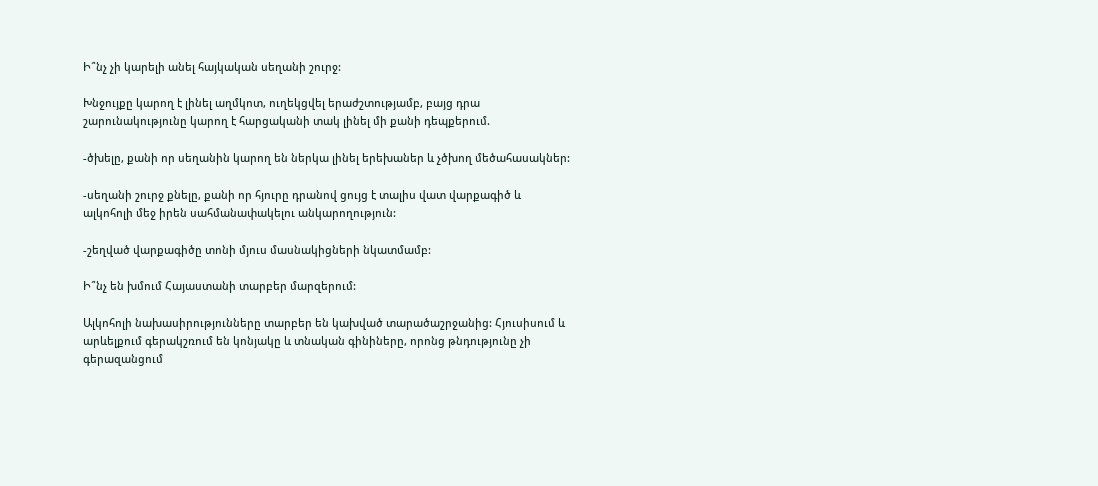Ի՞նչ չի կարելի անել հայկական սեղանի շուրջ:

Խնջույքը կարող է լինել աղմկոտ, ուղեկցվել երաժշտությամբ, բայց դրա շարունակությունը կարող է հարցականի տակ լինել մի քանի դեպքերում.

-ծխելը, քանի որ սեղանին կարող են ներկա լինել երեխաներ և չծխող մեծահասակներ:

-սեղանի շուրջ քնելը, քանի որ հյուրը դրանով ցույց է տալիս վատ վարքագիծ և ալկոհոլի մեջ իրեն սահմանափակելու անկարողություն:

-շեղված վարքագիծը տոնի մյուս մասնակիցների նկատմամբ:

Ի՞նչ են խմում Հայաստանի տարբեր մարզերում:

Ալկոհոլի նախասիրությունները տարբեր են կախված տարածաշրջանից: Հյուսիսում և արևելքում գերակշռում են կոնյակը և տնական գինիները, որոնց թնդությունը չի գերազանցում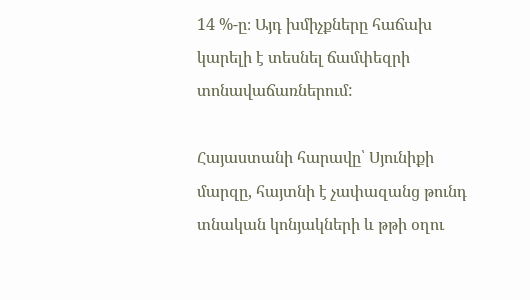14 %-ը։ Այդ խմիչքները հաճախ կարելի է տեսնել ճամփեզրի տոնավաճառներում:

Հայաստանի հարավը՝ Սյունիքի մարզը, հայտնի է չափազանց թունդ տնական կոնյակների և թթի օղու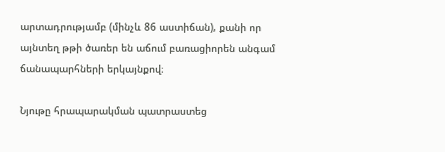արտադրությամբ (մինչև 86 աստիճան), քանի որ այնտեղ թթի ծառեր են աճում բառացիորեն անգամ ճանապարհների երկայնքով։

Նյութը հրապարակման պատրաստեց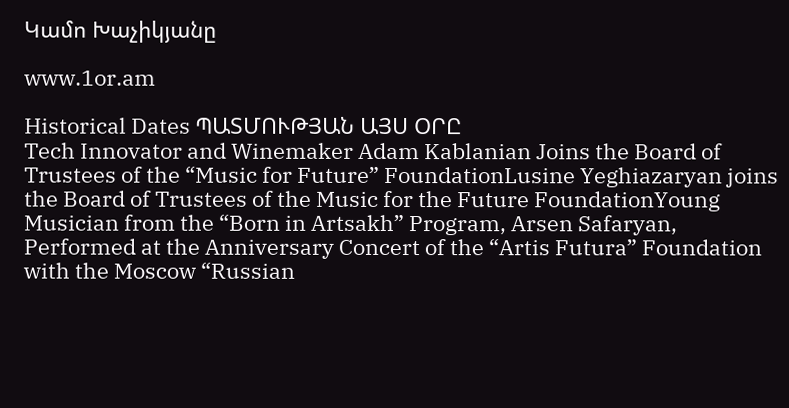Կամո Խաչիկյանը

www.1or.am

Historical Dates ՊԱՏՄՈՒԹՅԱՆ ԱՅՍ ՕՐԸ
Tech Innovator and Winemaker Adam Kablanian Joins the Board of Trustees of the “Music for Future” FoundationLusine Yeghiazaryan joins the Board of Trustees of the Music for the Future FoundationYoung Musician from the “Born in Artsakh” Program, Arsen Safaryan, Performed at the Anniversary Concert of the “Artis Futura” Foundation with the Moscow “Russian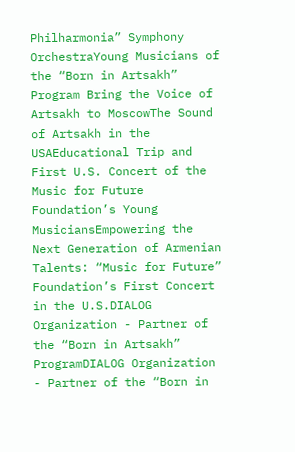Philharmonia” Symphony OrchestraYoung Musicians of the “Born in Artsakh” Program Bring the Voice of Artsakh to MoscowThe Sound of Artsakh in the USAEducational Trip and First U.S. Concert of the Music for Future Foundation’s Young MusiciansEmpowering the Next Generation of Armenian Talents: “Music for Future” Foundation’s First Concert in the U.S.DIALOG Organization - Partner of the “Born in Artsakh” ProgramDIALOG Organization - Partner of the “Born in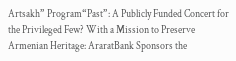Artsakh” Program“Past”: A Publicly Funded Concert for the Privileged Few? With a Mission to Preserve Armenian Heritage: AraratBank Sponsors the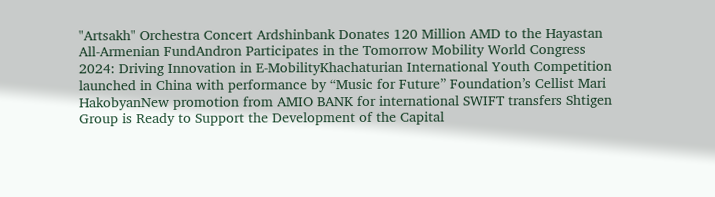"Artsakh" Orchestra Concert Ardshinbank Donates 120 Million AMD to the Hayastan All-Armenian FundAndron Participates in the Tomorrow Mobility World Congress 2024: Driving Innovation in E-MobilityKhachaturian International Youth Competition launched in China with performance by “Music for Future” Foundation’s Cellist Mari HakobyanNew promotion from AMIO BANK for international SWIFT transfers Shtigen Group is Ready to Support the Development of the Capital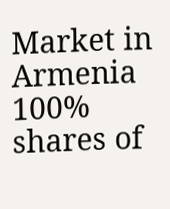Market in Armenia 100% shares of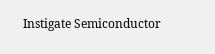Instigate Semiconductor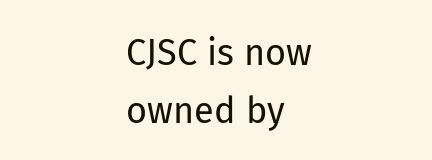CJSC is now owned by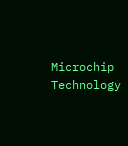Microchip Technology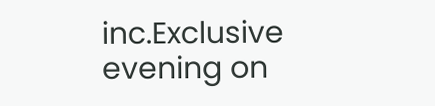inc.Exclusive evening on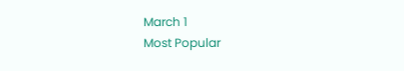March 1
Most Popular